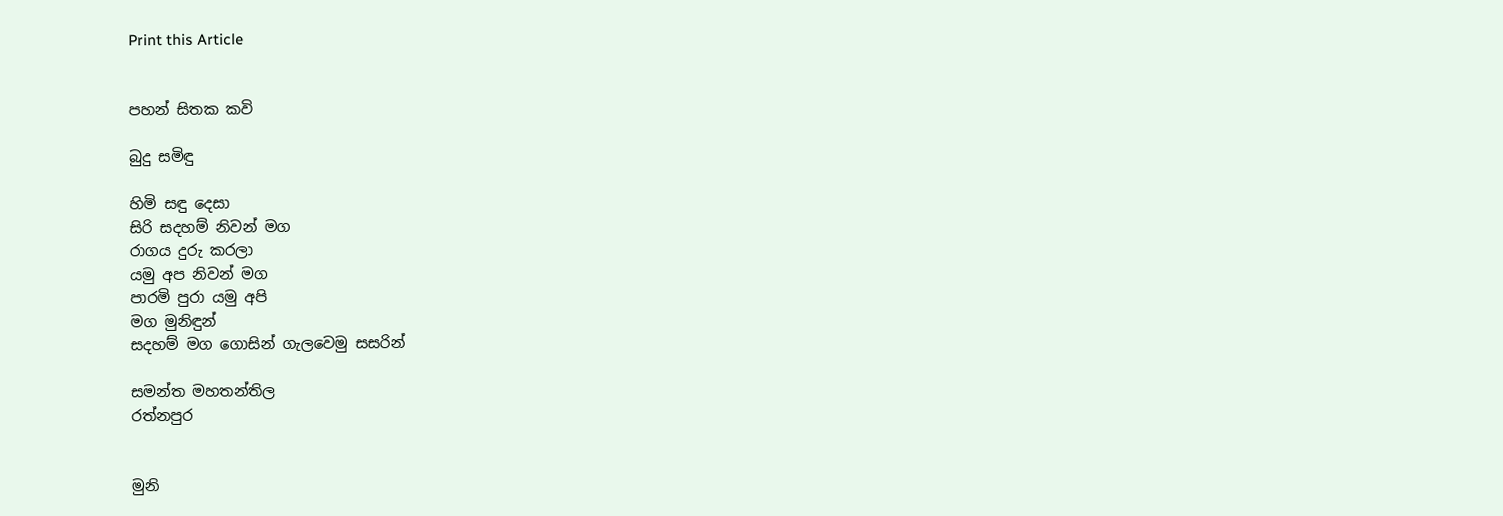Print this Article


පහන් සිතක කවි

බුදු සමිඳු

හිමි සඳු දෙසා
සිරි සදහම් නිවන් මග
රාගය දුරු කරලා
යමු අප නිවන් මග
පාරමි පුරා යමු අපි
මග මුනිඳුන්
සදහම් මග ගොසින් ගැලවෙමු සසරින්

සමන්ත මහතන්තිල
රත්නපුර


මුනි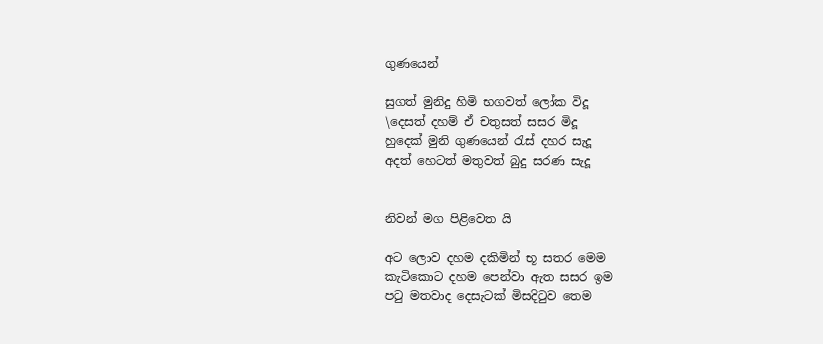ගුණයෙන්

සුගත් මුනිදු හිමි භගවත් ලෝක විදූ
\දෙසත් දහම් ඒ චතුසත් සසර මිදූ
හුදෙක් මුනි ගුණයෙන් රැස් දහර සැදූ
අදත් හෙටත් මතුවත් බුදු සරණ සැදූ


නිවන් මග පිළිවෙත යි

අට ලොව දහම දකිමින් භූ සතර මෙම
කැටිකොට දහම පෙන්වා ඇත සසර ඉම
පටු මතවාද දෙසැටක් මිසදිටුව තෙම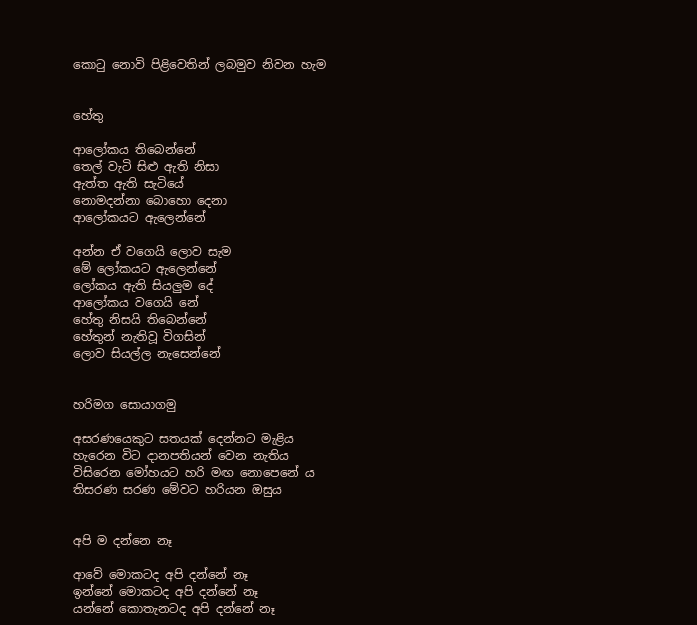කොටු නොවි පිළිවෙතින් ලබමුව නිවන හැම


හේතු

ආලෝකය තිබෙන්නේ
තෙල් වැටි සිළු ඇති නිසා
ඇත්ත ඇති සැටියේ
නොමදන්නා බොහො දෙනා
ආලෝකයට ඇලෙන්නේ

අන්න ඒ වගෙයි ලොව සැම
මේ ලෝකයට ඇලෙන්නේ
ලෝකය ඇති සියලුම දේ
ආලෝකය වගෙයි නේ
හේතු නිසයි තිබෙන්නේ
හේතුන් නැතිවූ විගසින්
ලොව සියල්ල නැසෙන්නේ


හරිමග සොයාගමු

අසරණයෙකුට සතයක් දෙන්නට මැළිය
හැරෙන විට දානපතියන් වෙන නැතිය
විසිරෙන මෝහයට හරි මඟ නොපෙනේ ය
තිසරණ සරණ මේවට හරියන ඔසුය


අපි ම දන්නෙ නෑ

ආවේ මොකටද අපි දන්නේ නෑ
ඉන්නේ මොකටද අපි දන්නේ නෑ
යන්නේ කොතැනටද අපි දන්නේ නෑ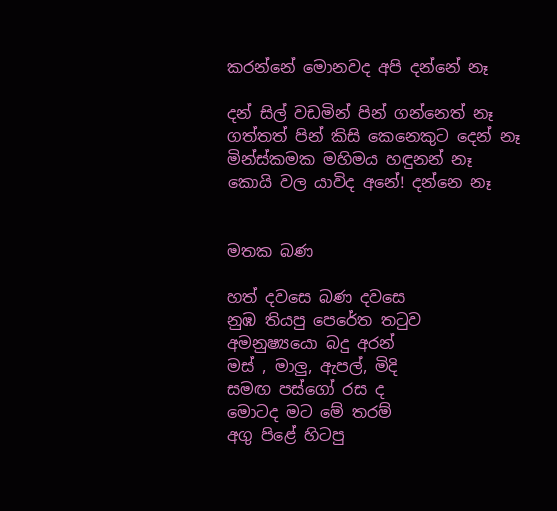කරන්නේ මොනවද අපි දන්නේ නෑ

දන් සිල් වඩමින් පින් ගන්නෙත් නෑ
ගත්තත් පින් කිසි කෙනෙකුට දෙන් නෑ
මින්ස්කමක මහිමය හඳුනන් නෑ
කොයි වල යාවිද අනේ! දන්නෙ නෑ


මතක බණ

හත් දවසෙ බණ දවසෙ
නුඹ තියපු පෙරේත තටුව
අමනුෂ්‍යයො බදු අරන්
මස් , මාලු, ඇපල්, මිදි
සමඟ පස්ගෝ රස ද
මොටද මට මේ තරම්
අගු පිළේ හිටපු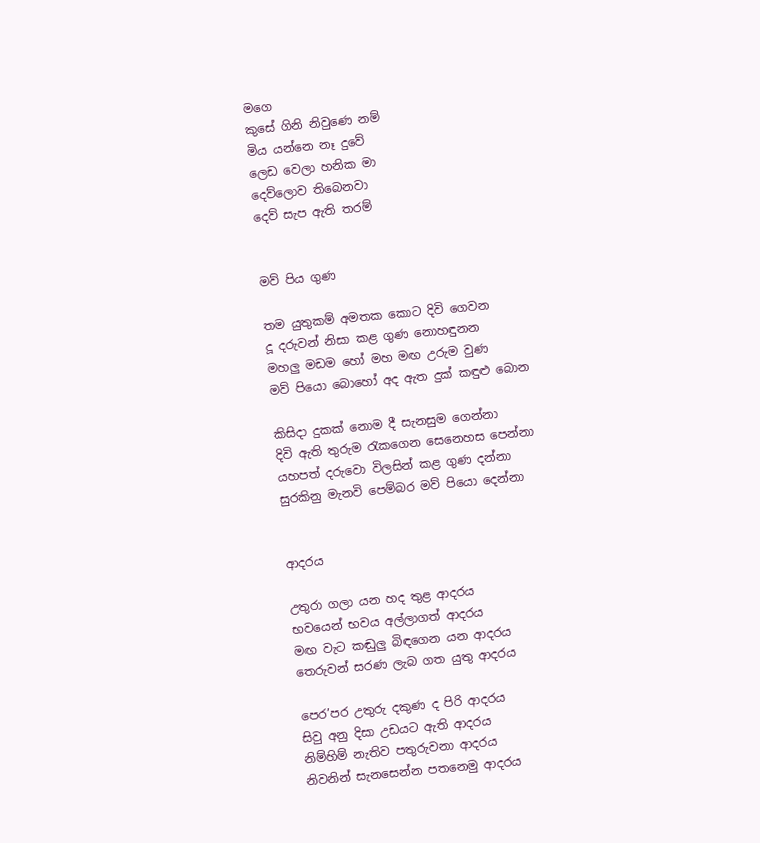මගෙ
කුසේ ගිනි නිවුණෙ නම්
මිය යන්නෙ නෑ දුවේ
ලෙඩ වෙලා හනික මා
දෙව්ලොව තිබෙනවා
දෙව් සැප ඇති තරම්


මව් පිය ගුණ

තම යුතුකම් අමතක කොට දිවි ගෙවන
දූ දරුවන් නිසා කළ ගුණ නොහඳුනන
මහලු මඩම හෝ මහ මඟ උරුම වුණ
මව් පියො බොහෝ අද ඇත දුක් කඳුළු බොන

කිසිදා දුකක් නොම දී සැනසුම ගෙන්නා
දිවි ඇති තුරුම රැකගෙන සෙනෙහස පෙන්නා
යහපත් දරුවො විලසින් කළ ගුණ දන්නා
සුරකිනු මැනවි පෙම්බර මව් පියො දෙන්නා


ආදරය

උතුරා ගලා යන හද තුළ ආදරය
භවයෙන් භවය අල්ලාගත් ආදරය
මඟ වැට කඬුලු බිඳගෙන යන ආදරය
තෙරුවන් සරණ ලැබ ගත යුතු ආදරය

පෙර’පර උතුරු දකුණ ද පිරි ආදරය
සිවු අනු දිසා උඩයට ඇති ආදරය
නිම්හිම් නැතිව පතුරුවනා ආදරය
නිවනින් සැනසෙන්න පතනෙමු ආදරය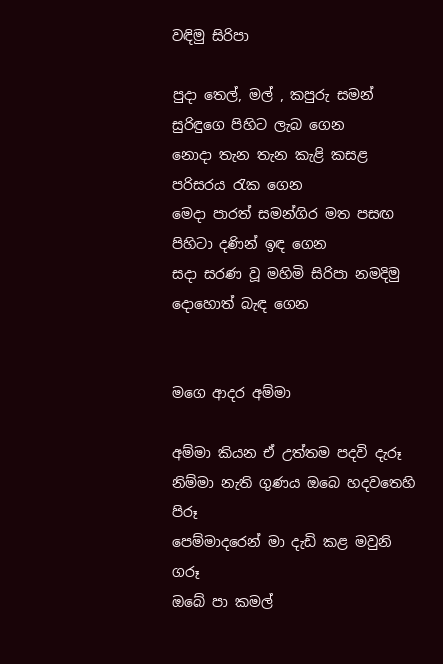වඳිමු සිරිපා

පුදා තෙල්, මල් , කපුරු සමන් සුරිඳුගෙ පිහිට ලැබ ගෙන
නොදා තැන තැන කැළි කසළ පරිසරය රැක ගෙන
මෙදා පාරත් සමන්ගිර මත පසඟ පිහිටා දණින් ඉඳ ගෙන
සදා සරණ වූ මහිමි සිරිපා නමදිමු දොහොත් බැඳ ගෙන


මගෙ ආදර අම්මා

අම්මා කියන ඒ උත්තම පදවි දැරූ
නිම්මා නැති ගුණය ඔබෙ හදවතෙහි පිරූ
පෙම්මාදරෙන් මා දැඩි කළ මවුනි ගරූ
ඔබේ පා කමල්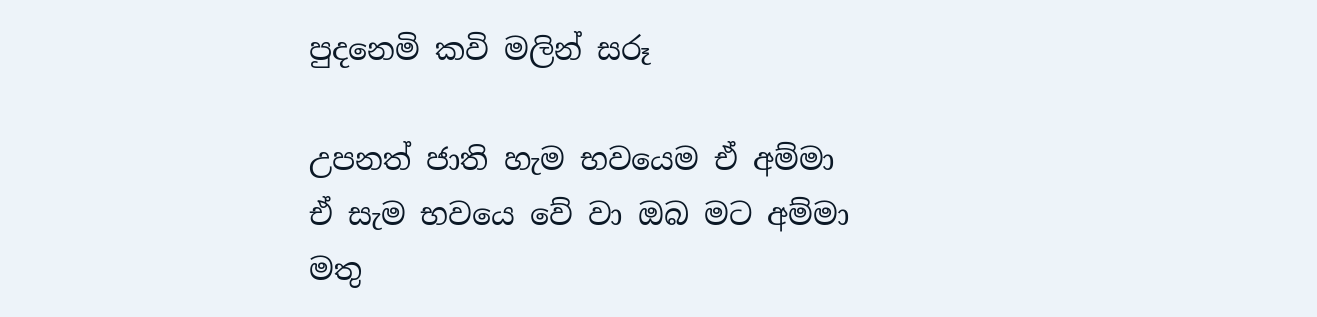පුදනෙමි කවි මලින් සරූ

උපනත් ජාති හැම භවයෙම ඒ අම්මා
ඒ සැම භවයෙ වේ වා ඔබ මට අම්මා
මතු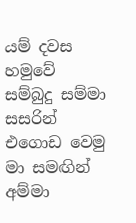යම් දවස හමුවේ සම්බුදු සම්මා
සසරින් එගොඩ වෙමු මා සමඟින් අම්මා